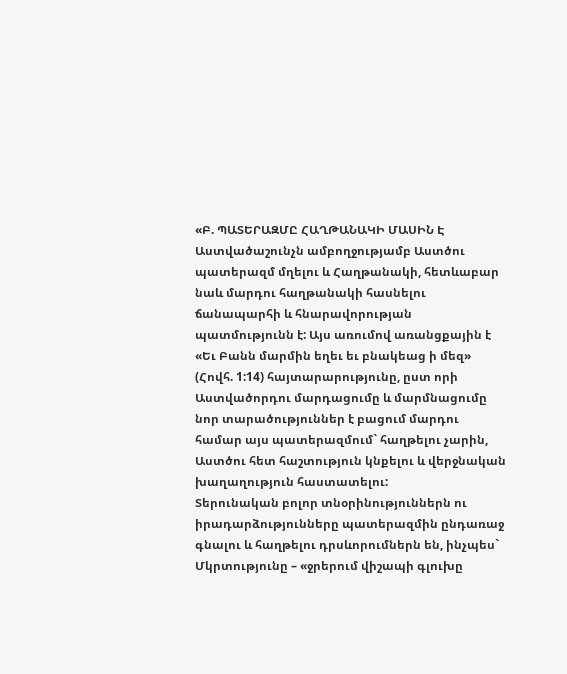«Բ. ՊԱՏԵՐԱԶՄԸ ՀԱՂԹԱՆԱԿԻ ՄԱՍԻՆ Է
Աստվածաշունչն ամբողջությամբ Աստծու պատերազմ մղելու և Հաղթանակի, հետևաբար նաև մարդու հաղթանակի հասնելու ճանապարհի և հնարավորության պատմությունն է: Այս առումով առանցքային է «Եւ Բանն մարմին եղեւ եւ բնակեաց ի մեզ» (Հովհ. 1:14) հայտարարությունը, ըստ որի Աստվածորդու մարդացումը և մարմնացումը նոր տարածություններ է բացում մարդու համար այս պատերազմում` հաղթելու չարին, Աստծու հետ հաշտություն կնքելու և վերջնական խաղաղություն հաստատելու:
Տերունական բոլոր տնօրինություններն ու իրադարձությունները պատերազմին ընդառաջ գնալու և հաղթելու դրսևորումներն են, ինչպես`
Մկրտությունը – «ջրերում վիշապի գլուխը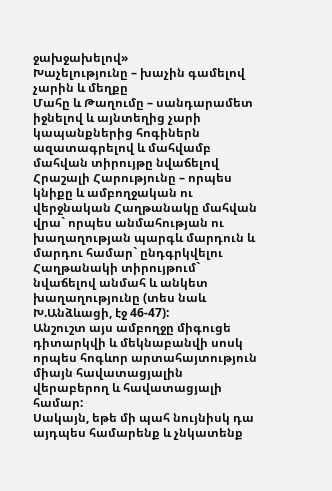ջախջախելով»
Խաչելությունը – խաչին գամելով չարին և մեղքը
Մահը և Թաղումը – սանդարամետ իջնելով և այնտեղից չարի կապանքներից հոգիներն ազատագրելով և մահվամբ մահվան տիրույթը նվաճելով
Հրաշալի Հարությունը – որպես կնիքը և ամբողջական ու վերջնական Հաղթանակը մահվան վրա` որպես անմահության ու խաղաղության պարգև մարդուն և մարդու համար` ընդգրկվելու Հաղթանակի տիրույթում` նվաճելով անմահ և անկետ խաղաղությունը (տես նաև Խ.Անձևացի, էջ 46-47):
Անշուշտ այս ամբողջը միգուցե դիտարկվի և մեկնաբանվի սոսկ որպես հոգևոր արտահայտություն միայն հավատացյալին վերաբերող և հավատացյալի համար:
Սակայն, եթե մի պահ նույնիսկ դա այդպես համարենք և չնկատենք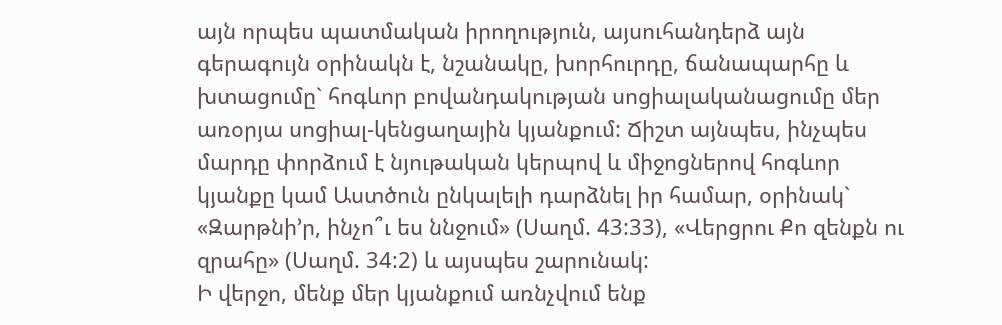այն որպես պատմական իրողություն, այսուհանդերձ այն գերագույն օրինակն է, նշանակը, խորհուրդը, ճանապարհը և խտացումը` հոգևոր բովանդակության սոցիալականացումը մեր առօրյա սոցիալ-կենցաղային կյանքում: Ճիշտ այնպես, ինչպես մարդը փորձում է նյութական կերպով և միջոցներով հոգևոր կյանքը կամ Աստծուն ընկալելի դարձնել իր համար, օրինակ` «Զարթնի’ր, ինչո՞ւ ես ննջում» (Սաղմ. 43:33), «Վերցրու Քո զենքն ու զրահը» (Սաղմ. 34:2) և այսպես շարունակ:
Ի վերջո, մենք մեր կյանքում առնչվում ենք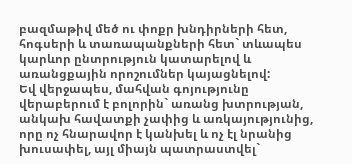բազմաթիվ մեծ ու փոքր խնդիրների հետ, հոգսերի և տառապանքների հետ` տևապես կարևոր ընտրություն կատարելով և առանցքային որոշումներ կայացնելով:
Եվ վերջապես, մահվան գոյությունը վերաբերում է բոլորին` առանց խտրության, անկախ հավատքի չափից և առկայությունից, որը ոչ հնարավոր է կանխել և ոչ էլ նրանից խուսափել, այլ միայն պատրաստվել`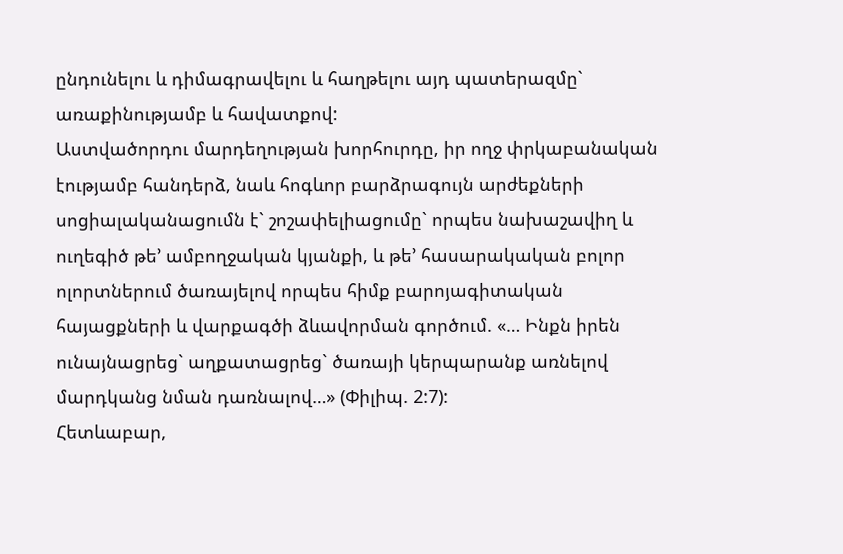ընդունելու և դիմագրավելու և հաղթելու այդ պատերազմը` առաքինությամբ և հավատքով:
Աստվածորդու մարդեղության խորհուրդը, իր ողջ փրկաբանական էությամբ հանդերձ, նաև հոգևոր բարձրագույն արժեքների սոցիալականացումն է` շոշափելիացումը` որպես նախաշավիղ և ուղեգիծ թե’ ամբողջական կյանքի, և թե’ հասարակական բոլոր ոլորտներում ծառայելով որպես հիմք բարոյագիտական հայացքների և վարքագծի ձևավորման գործում. «… Ինքն իրեն ունայնացրեց` աղքատացրեց` ծառայի կերպարանք առնելով մարդկանց նման դառնալով…» (Փիլիպ. 2:7):
Հետևաբար,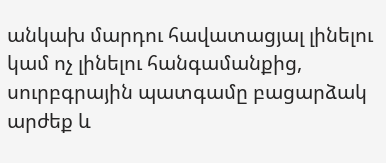անկախ մարդու հավատացյալ լինելու կամ ոչ լինելու հանգամանքից, սուրբգրային պատգամը բացարձակ արժեք և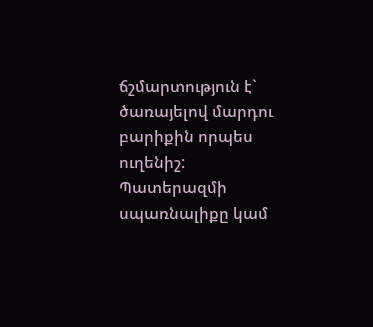ճշմարտություն է` ծառայելով մարդու բարիքին որպես ուղենիշ:
Պատերազմի սպառնալիքը կամ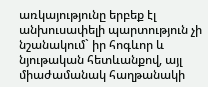առկայությունը երբեք էլ անխուսափելի պարտություն չի նշանակում` իր հոգևոր և նյութական հետևանքով, այլ միաժամանակ հաղթանակի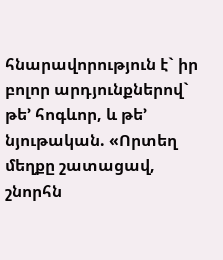հնարավորություն է` իր բոլոր արդյունքներով` թե’ հոգևոր, և թե’ նյութական. «Որտեղ մեղքը շատացավ, շնորհն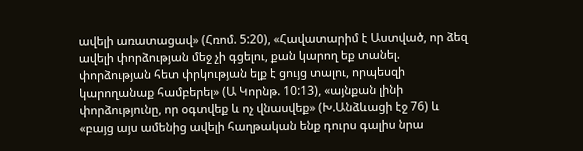ավելի առատացավ» (Հռոմ. 5:20), «Հավատարիմ է Աստված, որ ձեզ ավելի փորձության մեջ չի գցելու, քան կարող եք տանել. փորձության հետ փրկության ելք է ցույց տալու, որպեսզի կարողանաք համբերել» (Ա Կորնթ. 10:13), «այնքան լինի փորձությունը, որ օգտվեք և ոչ վնասվեք» (Խ.Անձևացի էջ 76) և «բայց այս ամենից ավելի հաղթական ենք դուրս գալիս նրա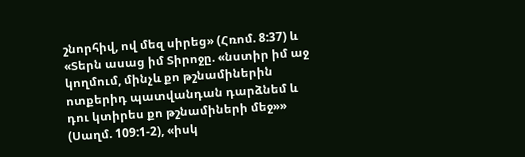շնորհիվ, ով մեզ սիրեց» (Հռոմ. 8:37) և «Տերն ասաց իմ Տիրոջը. «նստիր իմ աջ կողմում, մինչև քո թշնամիներին ոտքերիդ պատվանդան դարձնեմ և դու կտիրես քո թշնամիների մեջ»» (Սաղմ. 109:1-2), «իսկ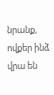նրանք, ովքեր ինձ վրա են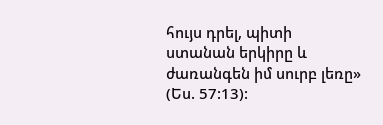հույս դրել, պիտի ստանան երկիրը և ժառանգեն իմ սուրբ լեռը» (Ես. 57:13):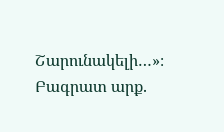Շարունակելի…»։
Բագրատ արք.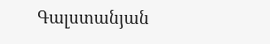Գալստանյան